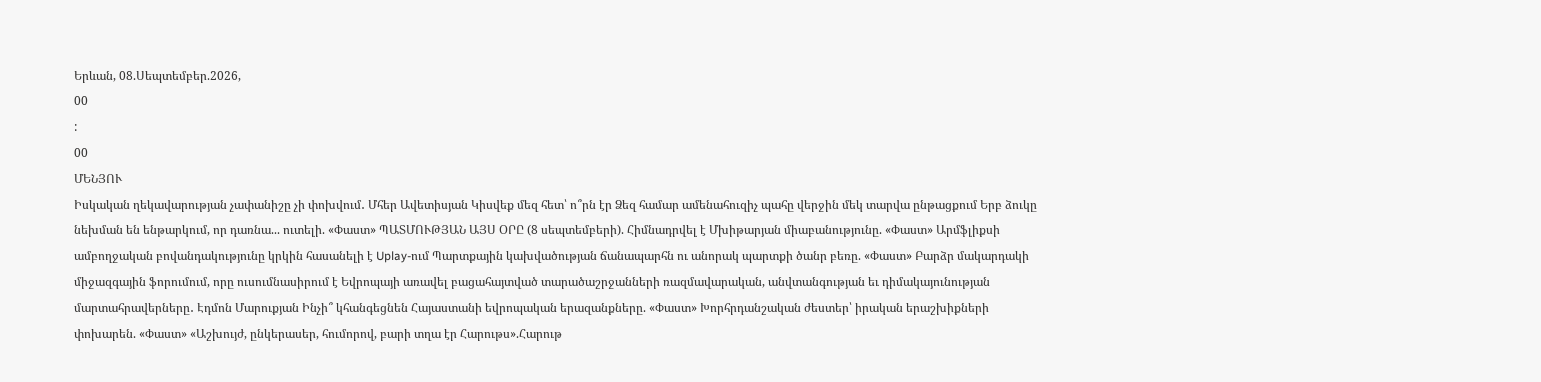Երևան, 08.Սեպտեմբեր.2026,
00
:
00
ՄԵՆՅՈՒ
Իսկական ղեկավարության չափանիշը չի փոխվում․ Մհեր Ավետիսյան Կիսվեք մեզ հետ՝ ո՞րն էր Ձեզ համար ամենահուզիչ պահը վերջին մեկ տարվա ընթացքում Երբ ձուկը նեխման են ենթարկում, որ դառնա... ուտելի. «Փաստ» ՊԱՏՄՈՒԹՅԱՆ ԱՅՍ ՕՐԸ (8 սեպտեմբերի). Հիմնադրվել է Մխիթարյան միաբանությունը. «Փաստ» Արմֆլիքսի ամբողջական բովանդակությունը կրկին հասանելի է Uplay-ում Պարտքային կախվածության ճանապարհն ու անորակ պարտքի ծանր բեռը. «Փաստ» Բարձր մակարդակի միջազգային ֆորումում, որը ուսումնասիրում է Եվրոպայի առավել բացահայտված տարածաշրջանների ռազմավարական, անվտանգության եւ դիմակայունության մարտահրավերները․ Էդմոն Մարուքյան Ինչի՞ կհանգեցնեն Հայաստանի եվրոպական երազանքները. «Փաստ» Խորհրդանշական ժեստեր՝ իրական երաշխիքների փոխարեն. «Փաստ» «Աշխույժ, ընկերասեր, հումորով, բարի տղա էր Հարութս».Հարութ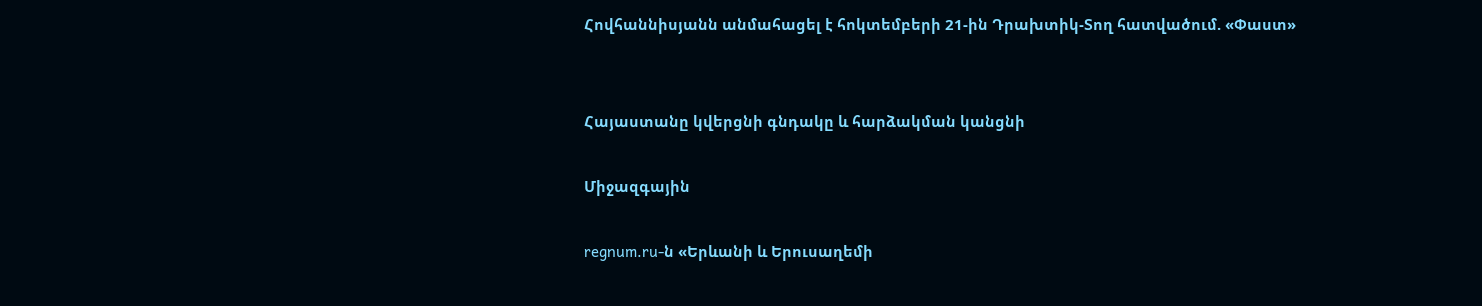Հովհաննիսյանն անմահացել է հոկտեմբերի 21-ին Դրախտիկ-Տող հատվածում. «Փաստ»


Հայաստանը կվերցնի գնդակը և հարձակման կանցնի

Միջազգային

regnum.ru-ն «Երևանի և Երուսաղեմի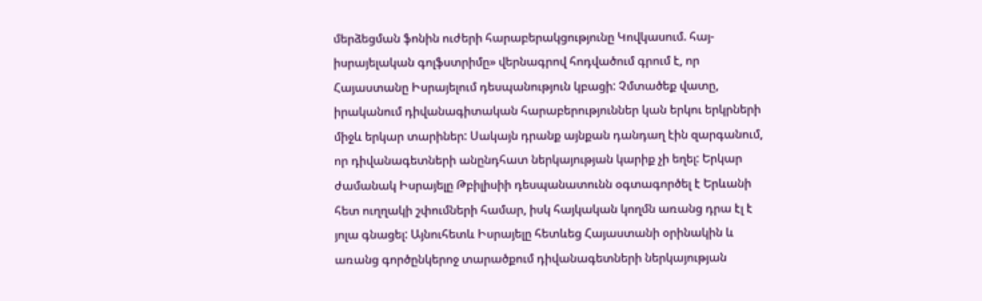մերձեցման ֆոնին ուժերի հարաբերակցությունը Կովկասում. հայ-իսրայելական գոլֆստրիմը» վերնագրով հոդվածում գրում է, որ Հայաստանը Իսրայելում դեսպանություն կբացի: Չմտածեք վատը, իրականում դիվանագիտական հարաբերություններ կան երկու երկրների միջև երկար տարիներ: Սակայն դրանք այնքան դանդաղ էին զարգանում, որ դիվանագետների անընդհատ ներկայության կարիք չի եղել: Երկար ժամանակ Իսրայելը Թբիլիսիի դեսպանատունն օգտագործել է Երևանի հետ ուղղակի շփումների համար, իսկ հայկական կողմն առանց դրա էլ է յոլա գնացել: Այնուհետև Իսրայելը հետևեց Հայաստանի օրինակին և առանց գործընկերոջ տարածքում դիվանագետների ներկայության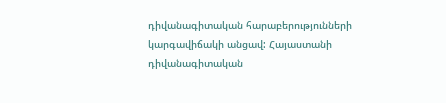դիվանագիտական հարաբերությունների կարգավիճակի անցավ: Հայաստանի դիվանագիտական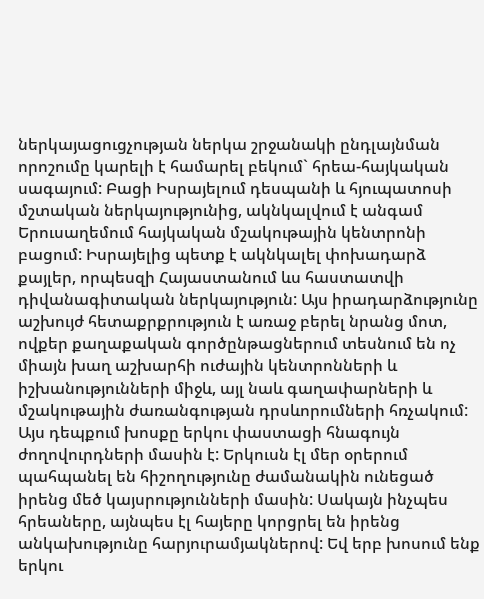ներկայացուցչության ներկա շրջանակի ընդլայնման որոշումը կարելի է համարել բեկում` հրեա-հայկական սագայում: Բացի Իսրայելում դեսպանի և հյուպատոսի մշտական ներկայությունից, ակնկալվում է անգամ Երուսաղեմում հայկական մշակութային կենտրոնի բացում: Իսրայելից պետք է ակնկալել փոխադարձ քայլեր, որպեսզի Հայաստանում ևս հաստատվի դիվանագիտական ներկայություն: Այս իրադարձությունը աշխույժ հետաքրքրություն է առաջ բերել նրանց մոտ, ովքեր քաղաքական գործընթացներում տեսնում են ոչ միայն խաղ աշխարհի ուժային կենտրոնների և իշխանությունների միջև, այլ նաև գաղափարների և մշակութային ժառանգության դրսևորումների հռչակում: Այս դեպքում խոսքը երկու փաստացի հնագույն ժողովուրդների մասին է: Երկուսն էլ մեր օրերում պահպանել են հիշողությունը ժամանակին ունեցած իրենց մեծ կայսրությունների մասին: Սակայն ինչպես հրեաները, այնպես էլ հայերը կորցրել են իրենց անկախությունը հարյուրամյակներով: Եվ երբ խոսում ենք երկու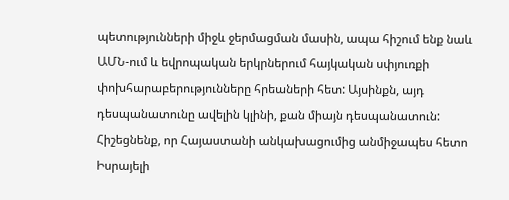պետությունների միջև ջերմացման մասին, ապա հիշում ենք նաև ԱՄՆ-ում և եվրոպական երկրներում հայկական սփյուռքի փոխհարաբերությունները հրեաների հետ: Այսինքն, այդ դեսպանատունը ավելին կլինի, քան միայն դեսպանատուն: Հիշեցնենք, որ Հայաստանի անկախացումից անմիջապես հետո Իսրայելի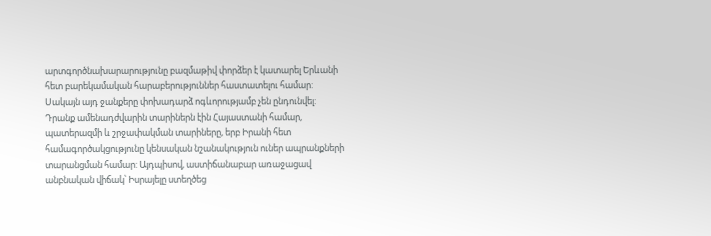արտգործնախարարությունը բազմաթիվ փորձեր է կատարել Երևանի հետ բարեկամական հարաբերություններ հաստատելու համար: Սակայն այդ ջանքերը փոխադարձ ոգևորությամբ չեն ընդունվել: Դրանք ամենադժվարին տարիներն էին Հայաստանի համար, պատերազմի և շրջափակման տարիները, երբ Իրանի հետ համագործակցությունը կենսական նշանակություն ուներ ապրանքների տարանցման համար: Այդպիսով, աստիճանաբար առաջացավ անբնական վիճակ՝ Իսրայելը ստեղծեց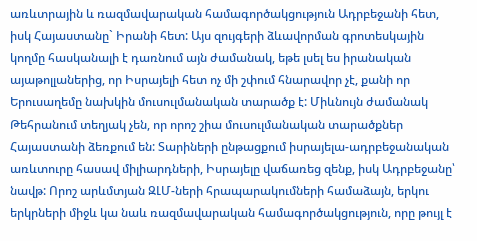առևտրային և ռազմավարական համագործակցություն Ադրբեջանի հետ, իսկ Հայաստանը` Իրանի հետ: Այս զույգերի ձևավորման գրոտեսկային կողմը հասկանալի է դառնում այն ժամանակ, եթե լսել ես իրանական այաթոլլաներից, որ Իսրայելի հետ ոչ մի շփում հնարավոր չէ, քանի որ Երուսաղեմը նախկին մուսուլմանական տարածք է: Միևնույն ժամանակ Թեհրանում տեղյակ չեն, որ որոշ շիա մուսուլմանական տարածքներ Հայաստանի ձեռքում են: Տարիների ընթացքում իսրայելա-ադրբեջանական առևտուրը հասավ միլիարդների, Իսրայելը վաճառեց զենք, իսկ Ադրբեջանը՝ նավթ: Որոշ արևմտյան ԶԼՄ-ների հրապարակումների համաձայն, երկու երկրների միջև կա նաև ռազմավարական համագործակցություն, որը թույլ է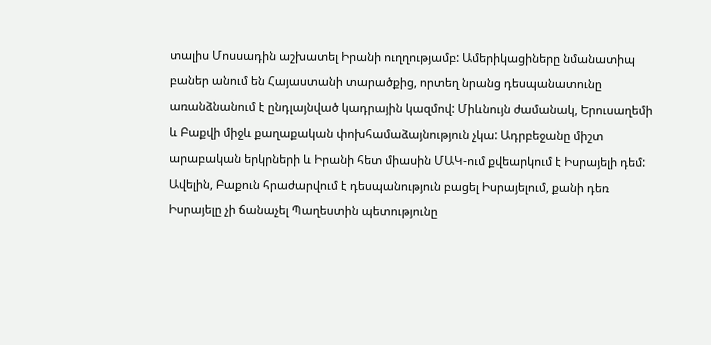տալիս Մոսսադին աշխատել Իրանի ուղղությամբ: Ամերիկացիները նմանատիպ բաներ անում են Հայաստանի տարածքից, որտեղ նրանց դեսպանատունը առանձնանում է ընդլայնված կադրային կազմով: Միևնույն ժամանակ, Երուսաղեմի և Բաքվի միջև քաղաքական փոխհամաձայնություն չկա: Ադրբեջանը միշտ արաբական երկրների և Իրանի հետ միասին ՄԱԿ-ում քվեարկում է Իսրայելի դեմ: Ավելին, Բաքուն հրաժարվում է դեսպանություն բացել Իսրայելում, քանի դեռ Իսրայելը չի ճանաչել Պաղեստին պետությունը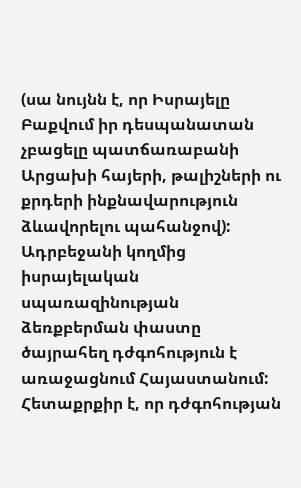(սա նույնն է, որ Իսրայելը Բաքվում իր դեսպանատան չբացելը պատճառաբանի Արցախի հայերի, թալիշների ու քրդերի ինքնավարություն ձևավորելու պահանջով): Ադրբեջանի կողմից իսրայելական սպառազինության ձեռքբերման փաստը ծայրահեղ դժգոհություն է առաջացնում Հայաստանում: Հետաքրքիր է, որ դժգոհության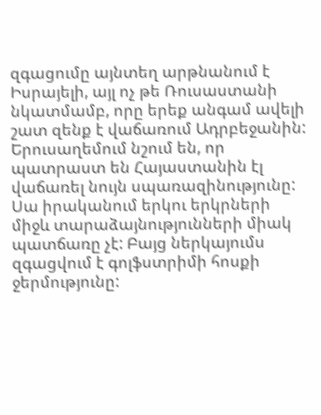զգացումը այնտեղ արթնանում է Իսրայելի, այլ ոչ թե Ռուսաստանի նկատմամբ, որը երեք անգամ ավելի շատ զենք է վաճառում Ադրբեջանին: Երուսաղեմում նշում են, որ պատրաստ են Հայաստանին էլ վաճառել նույն սպառազինությունը: Սա իրականում երկու երկրների միջև տարաձայնությունների միակ պատճառը չէ: Բայց ներկայումս զգացվում է գոլֆստրիմի հոսքի ջերմությունը: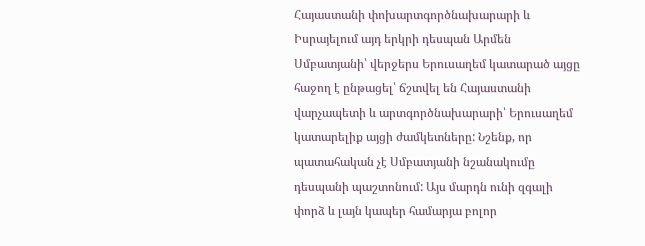Հայաստանի փոխարտգործնախարարի և Իսրայելում այդ երկրի դեսպան Արմեն Սմբատյանի՝ վերջերս Երուսաղեմ կատարած այցը հաջող է ընթացել՝ ճշտվել են Հայաստանի վարչապետի և արտգործնախարարի՝ Երուսաղեմ կատարելիք այցի ժամկետները: Նշենք, որ պատահական չէ Սմբատյանի նշանակումը դեսպանի պաշտոնում: Այս մարդն ունի զգալի փորձ և լայն կապեր համարյա բոլոր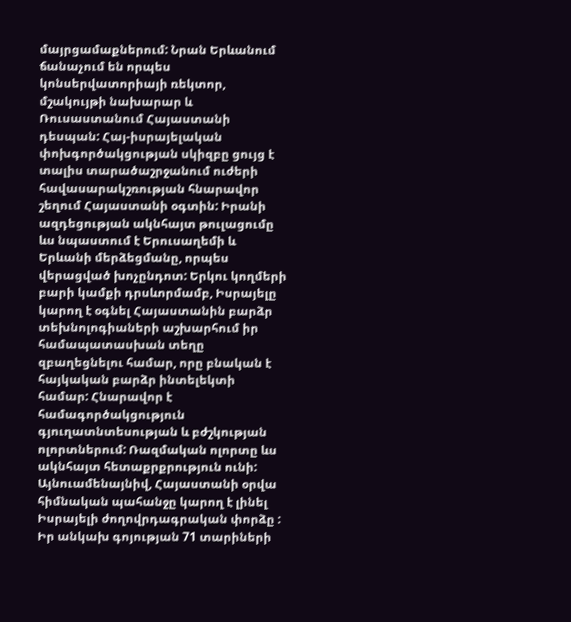մայրցամաքներում: Նրան Երևանում ճանաչում են որպես կոնսերվատորիայի ռեկտոր, մշակույթի նախարար և Ռուսաստանում Հայաստանի դեսպան: Հայ-իսրայելական փոխգործակցության սկիզբը ցույց է տալիս տարածաշրջանում ուժերի հավասարակշռության հնարավոր շեղում Հայաստանի օգտին: Իրանի ազդեցության ակնհայտ թուլացումը ևս նպաստում է Երուսաղեմի և Երևանի մերձեցմանը, որպես վերացված խոչընդոտ: Երկու կողմերի բարի կամքի դրսևորմամբ, Իսրայելը կարող է օգնել Հայաստանին բարձր տեխնոլոգիաների աշխարհում իր համապատասխան տեղը զբաղեցնելու համար, որը բնական է հայկական բարձր ինտելեկտի համար: Հնարավոր է համագործակցություն գյուղատնտեսության և բժշկության ոլորտներում: Ռազմական ոլորտը ևս ակնհայտ հետաքրքրություն ունի: Այնուամենայնիվ, Հայաստանի օրվա հիմնական պահանջը կարող է լինել Իսրայելի ժողովրդագրական փորձը : Իր անկախ գոյության 71 տարիների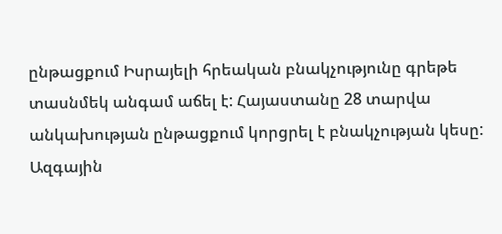ընթացքում Իսրայելի հրեական բնակչությունը գրեթե տասնմեկ անգամ աճել է: Հայաստանը 28 տարվա անկախության ընթացքում կորցրել է բնակչության կեսը: Ազգային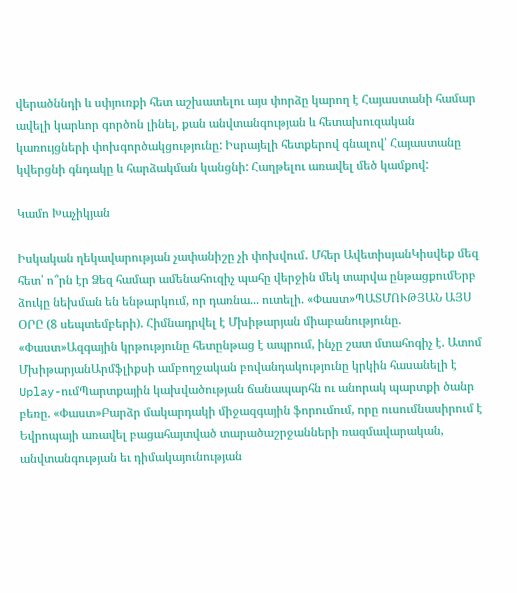վերածննդի և սփյուռքի հետ աշխատելու այս փորձը կարող է Հայաստանի համար ավելի կարևոր գործոն լինել, քան անվտանգության և հետախուզական կառույցների փոխգործակցությունը: Իսրայելի հետքերով գնալով՝ Հայաստանը կվերցնի գնդակը և հարձակման կանցնի: Հաղթելու առավել մեծ կամքով:

Կամո Խաչիկյան

Իսկական ղեկավարության չափանիշը չի փոխվում․ Մհեր ԱվետիսյանԿիսվեք մեզ հետ՝ ո՞րն էր Ձեզ համար ամենահուզիչ պահը վերջին մեկ տարվա ընթացքումԵրբ ձուկը նեխման են ենթարկում, որ դառնա... ուտելի. «Փաստ»ՊԱՏՄՈՒԹՅԱՆ ԱՅՍ ՕՐԸ (8 սեպտեմբերի). Հիմնադրվել է Մխիթարյան միաբանությունը. «Փաստ»Ազգային կրթությունը հետընթաց է ապրում, ինչը շատ մտահոգիչ է. Ատոմ ՄխիթարյանԱրմֆլիքսի ամբողջական բովանդակությունը կրկին հասանելի է Uplay-ումՊարտքային կախվածության ճանապարհն ու անորակ պարտքի ծանր բեռը. «Փաստ»Բարձր մակարդակի միջազգային ֆորումում, որը ուսումնասիրում է Եվրոպայի առավել բացահայտված տարածաշրջանների ռազմավարական, անվտանգության եւ դիմակայունության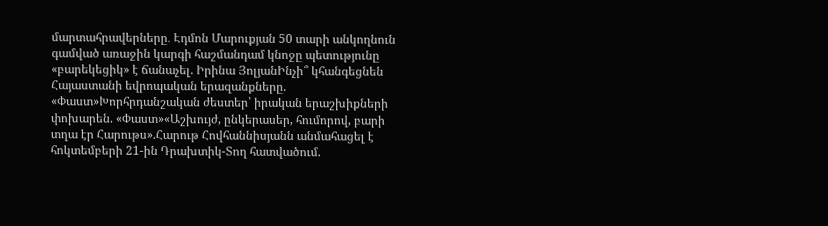մարտահրավերները․ Էդմոն Մարուքյան 50 տարի անկողնուն գամված առաջին կարգի հաշմանդամ կնոջը պետությունը «բարեկեցիկ» է ճանաչել. Իրինա ՅոլյանԻնչի՞ կհանգեցնեն Հայաստանի եվրոպական երազանքները. «Փաստ»Խորհրդանշական ժեստեր՝ իրական երաշխիքների փոխարեն. «Փաստ»«Աշխույժ, ընկերասեր, հումորով, բարի տղա էր Հարութս».Հարութ Հովհաննիսյանն անմահացել է հոկտեմբերի 21-ին Դրախտիկ-Տող հատվածում.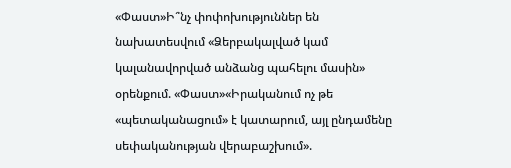«Փաստ»Ի՞նչ փոփոխություններ են նախատեսվում «Ձերբակալված կամ կալանավորված անձանց պահելու մասին» օրենքում. «Փաստ»«Իրականում ոչ թե «պետականացում» է կատարում, այլ ընդամենը սեփականության վերաբաշխում».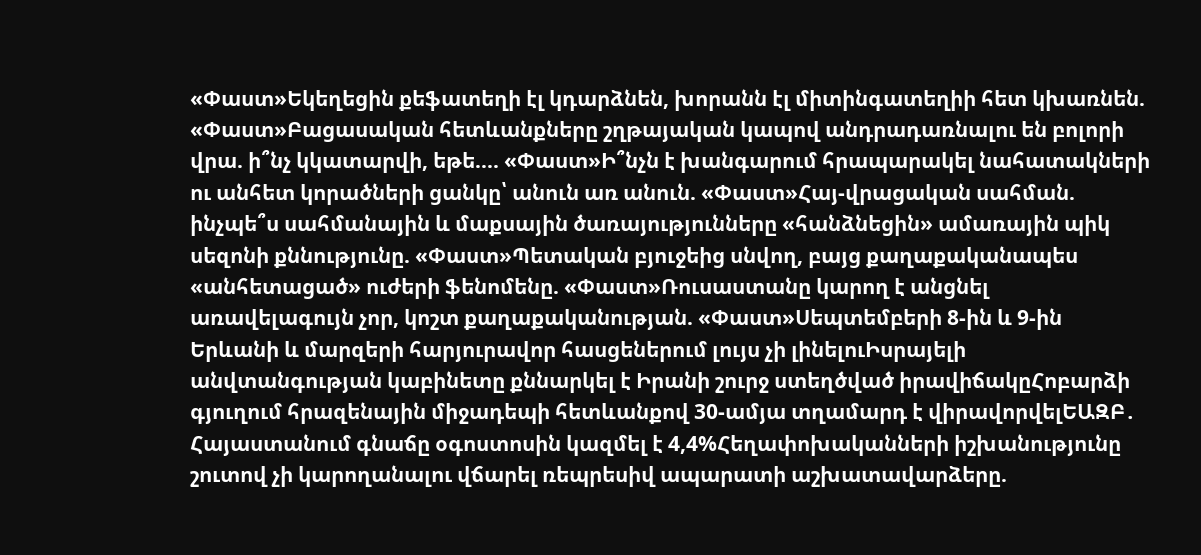«Փաստ»Եկեղեցին քեֆատեղի էլ կդարձնեն, խորանն էլ միտինգատեղիի հետ կխառնեն. «Փաստ»Բացասական հետևանքները շղթայական կապով անդրադառնալու են բոլորի վրա. ի՞նչ կկատարվի, եթե.... «Փաստ»Ի՞նչն է խանգարում հրապարակել նահատակների ու անհետ կորածների ցանկը՝ անուն առ անուն. «Փաստ»Հայ-վրացական սահման. ինչպե՞ս սահմանային և մաքսային ծառայությունները «հանձնեցին» ամառային պիկ սեզոնի քննությունը. «Փաստ»Պետական բյուջեից սնվող, բայց քաղաքականապես «անհետացած» ուժերի ֆենոմենը. «Փաստ»Ռուսաստանը կարող է անցնել առավելագույն չոր, կոշտ քաղաքականության. «Փաստ»Սեպտեմբերի 8-ին և 9-ին Երևանի և մարզերի հարյուրավոր հասցեներում լույս չի լինելուԻսրայելի անվտանգության կաբինետը քննարկել է Իրանի շուրջ ստեղծված իրավիճակըՀոբարձի գյուղում հրազենային միջադեպի հետևանքով 30-ամյա տղամարդ է վիրավորվելԵԱԶԲ․ Հայաստանում գնաճը օգոստոսին կազմել է 4,4%Հեղափոխականների իշխանությունը շուտով չի կարողանալու վճարել ռեպրեսիվ ապարատի աշխատավարձերը.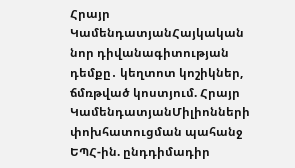Հրայր ԿամենդատյանՀայկական նոր դիվանագիտության դեմքը․ կեղտոտ կոշիկներ, ճմռթված կոստյում. Հրայր ԿամենդատյանՄիլիոնների փոխհատուցման պահանջ ԵՊՀ-ին. ընդդիմադիր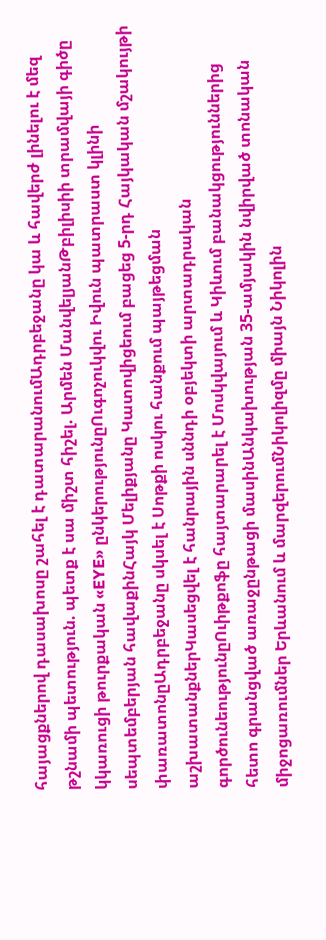հայացքներով դասախոսը շահել է դատարանումԱդրբեջանը կա և հավերժ լինելու է մեզ թշնամի պետություն. պետք է սա միշտ հիշել. Արմեն ՄանվելյանԹբիլիսիի տրամվայի գիծը կկառուցի թուրքական «EYE» ընկերությունըՈւգոչուկվու Իվուն պատրաստ կլինի սեպտեմբերյան հավաքինՀայկ Մելիքյանը Կատովիցեում բացեց 5-րդ Հայկական մշակույթի փառատոնըԱդրբեջանը սկսել է Սոթքի ոսկու հանքում պայթեցման աշխատանքներԿասեցվել է հանրային սննդի օբյեկտի արտադրական գործունեությունըՈւիթքոֆը հայտարարել է Մոսկվայում և Կիևում բանակցություններից հետո գրանցված առաջընթացի մասինԱնկախության 35-ամյակին նվիրված տոնական միջոցառումներ Երևանում և մարզերումՆիկոլիզմը միայն Նիկոլին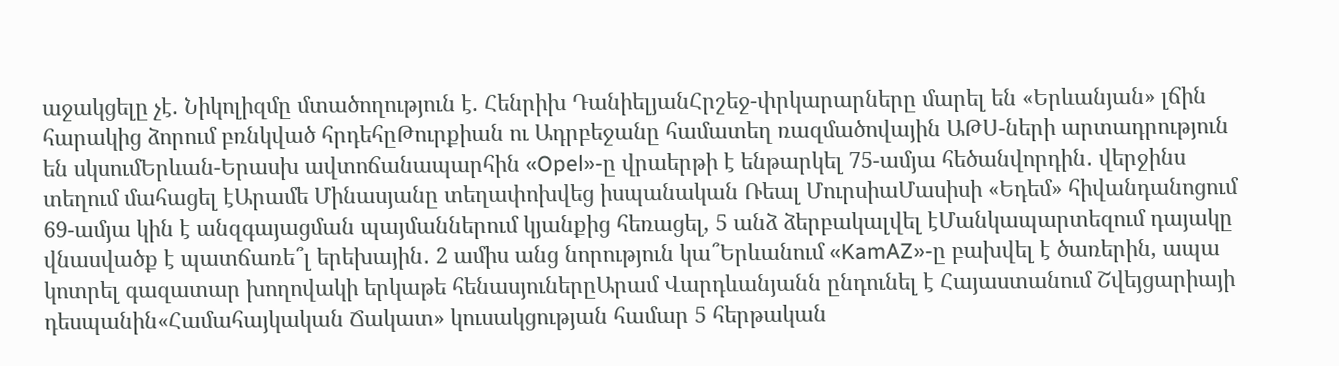աջակցելը չէ. Նիկոլիզմը մտածողություն է. Հենրիխ ԴանիելյանՀրշեջ-փրկարարները մարել են «Երևանյան» լճին հարակից ձորում բռնկված հրդեհըԹուրքիան ու Ադրբեջանը համատեղ ռազմածովային ԱԹՍ-ների արտադրություն են սկսումԵրևան-Երասխ ավտոճանապարհին «Opel»-ը վրաերթի է ենթարկել 75-ամյա հեծանվորդին․ վերջինս տեղում մահացել էԱրամե Մինասյանը տեղափոխվեց իսպանական Ռեալ ՄուրսիաՄասիսի «Եդեմ» հիվանդանոցում 69-ամյա կին է անզգայացման պայմաններում կյանքից հեռացել, 5 անձ ձերբակալվել էՄանկապարտեզում դայակը վնասվածք է պատճառե՞լ երեխային․ 2 ամիս անց նորություն կա՞Երևանում «KamAZ»-ը բախվել է ծառերին, ապա կոտրել գազատար խողովակի երկաթե հենասյուներըԱրամ Վարդևանյանն ընդունել է Հայաստանում Շվեյցարիայի դեսպանին«Համահայկական Ճակատ» կուսակցության համար 5 հերթական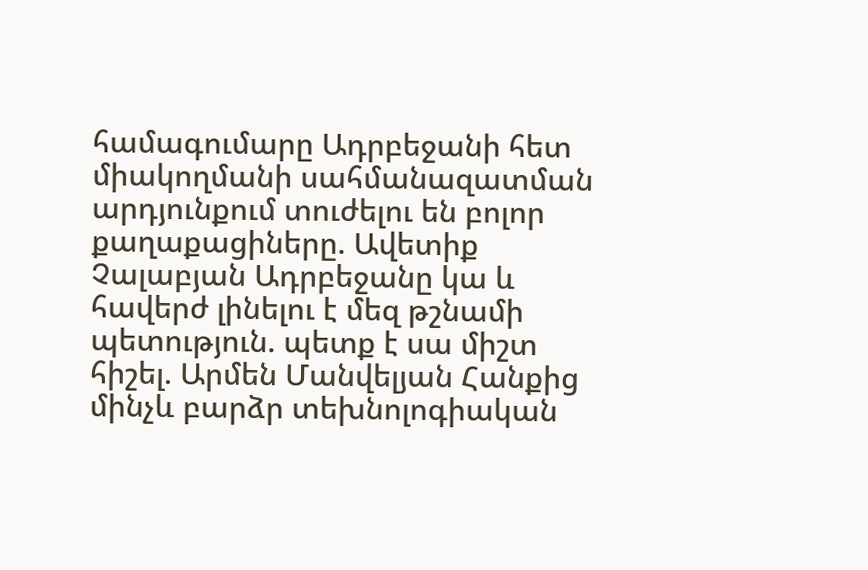համագումարը Ադրբեջանի հետ միակողմանի սահմանազատման արդյունքում տուժելու են բոլոր քաղաքացիները. Ավետիք Չալաբյան Ադրբեջանը կա և հավերժ լինելու է մեզ թշնամի պետություն. պետք է սա միշտ հիշել. Արմեն Մանվելյան Հանքից մինչև բարձր տեխնոլոգիական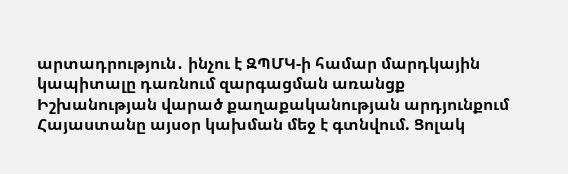արտադրություն․ ինչու է ԶՊՄԿ-ի համար մարդկային կապիտալը դառնում զարգացման առանցք Իշխանության վարած քաղաքականության արդյունքում Հայաստանը այսօր կախման մեջ է գտնվում. Ցոլակ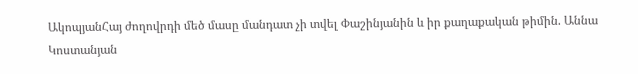ԱկոպյանՀայ ժողովրդի մեծ մասը մանդատ չի տվել Փաշինյանին և իր քաղաքական թիմին. Աննա Կոստանյան